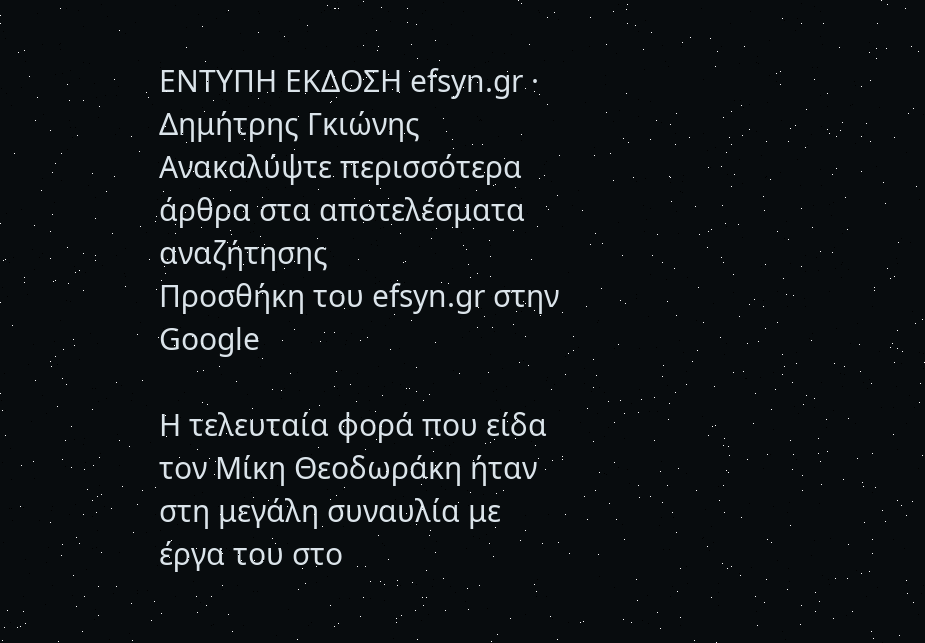ΕΝΤΥΠΗ ΕΚΔΟΣΗ efsyn.gr · Δημήτρης Γκιώνης
Ανακαλύψτε περισσότερα άρθρα στα αποτελέσματα αναζήτησης
Προσθήκη του efsyn.gr στην Google

Η τελευταία φορά που είδα τον Μίκη Θεοδωράκη ήταν στη μεγάλη συναυλία με έργα του στο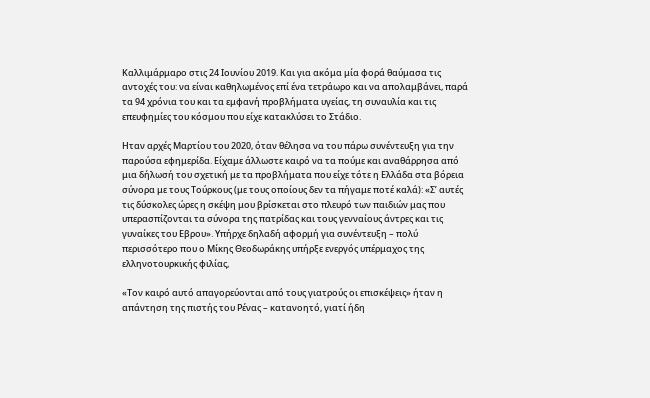Καλλιμάρμαρο στις 24 Ιουνίου 2019. Και για ακόμα μία φορά θαύμασα τις αντοχές του: να είναι καθηλωμένος επί ένα τετράωρο και να απολαμβάνει, παρά τα 94 χρόνια του και τα εμφανή προβλήματα υγείας, τη συναυλία και τις επευφημίες του κόσμου που είχε κατακλύσει το Στάδιο.

Ηταν αρχές Μαρτίου του 2020, όταν θέλησα να του πάρω συνέντευξη για την παρούσα εφημερίδα. Είχαμε άλλωστε καιρό να τα πούμε και αναθάρρησα από μια δήλωσή του σχετική με τα προβλήματα που είχε τότε η Ελλάδα στα βόρεια σύνορα με τους Τούρκους (με τους οποίους δεν τα πήγαμε ποτέ καλά): «Σ’ αυτές τις δύσκολες ώρες η σκέψη μου βρίσκεται στο πλευρό των παιδιών μας που υπερασπίζονται τα σύνορα της πατρίδας και τους γενναίους άντρες και τις γυναίκες του Εβρου». Υπήρχε δηλαδή αφορμή για συνέντευξη – πολύ περισσότερο που ο Μίκης Θεοδωράκης υπήρξε ενεργός υπέρμαχος της ελληνοτουρκικής φιλίας,

«Τον καιρό αυτό απαγορεύονται από τους γιατρούς οι επισκέψεις» ήταν η απάντηση της πιστής του Ρένας – κατανοητό, γιατί ήδη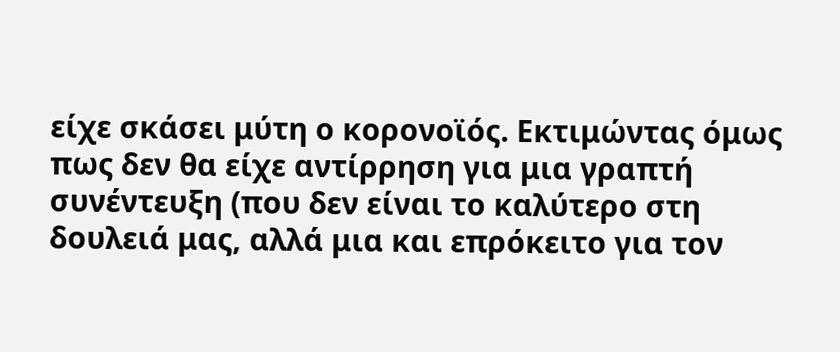είχε σκάσει μύτη ο κορονοϊός. Εκτιμώντας όμως πως δεν θα είχε αντίρρηση για μια γραπτή συνέντευξη (που δεν είναι το καλύτερο στη δουλειά μας, αλλά μια και επρόκειτο για τον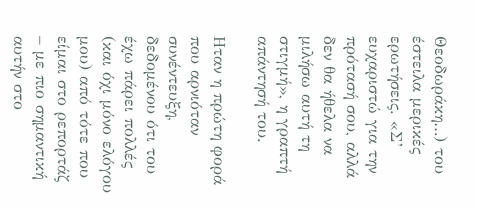Θεοδωράκη…) του έστειλα μερικές ερωτήσεις. «Σ’ ευχαριστώ για την πρότασή σου, αλλά δεν θα ήθελα να μιλήσω αυτή τη στιγμή», η γραπτή απάντησή του.

Ηταν η πρώτη φορά που αρνιόταν συνέντευξη, δεδομένου ότι του έχω πάρει πολλές (και όχι μόνο ελόγου μου) από τότε που είμαι στο ρεπορτάζ – με πιο σημαντική αυτήν στο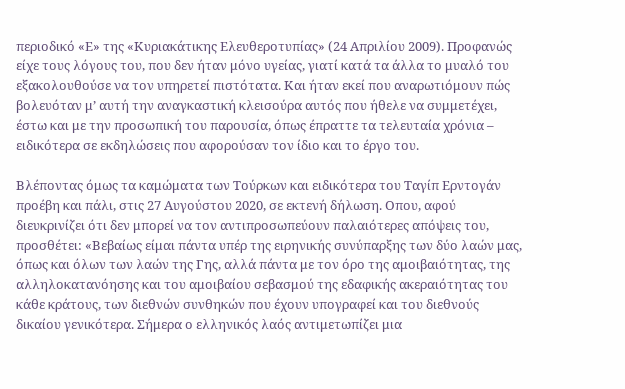περιοδικό «Ε» της «Κυριακάτικης Ελευθεροτυπίας» (24 Απριλίου 2009). Προφανώς είχε τους λόγους του, που δεν ήταν μόνο υγείας, γιατί κατά τα άλλα το μυαλό του εξακολουθούσε να τον υπηρετεί πιστότατα. Και ήταν εκεί που αναρωτιόμουν πώς βολευόταν μ’ αυτή την αναγκαστική κλεισούρα αυτός που ήθελε να συμμετέχει, έστω και με την προσωπική του παρουσία, όπως έπραττε τα τελευταία χρόνια – ειδικότερα σε εκδηλώσεις που αφορούσαν τον ίδιο και το έργο του.

Βλέποντας όμως τα καμώματα των Τούρκων και ειδικότερα του Ταγίπ Ερντογάν προέβη και πάλι, στις 27 Αυγούστου 2020, σε εκτενή δήλωση. Οπου, αφού διευκρινίζει ότι δεν μπορεί να τον αντιπροσωπεύουν παλαιότερες απόψεις του, προσθέτει: «Βεβαίως είμαι πάντα υπέρ της ειρηνικής συνύπαρξης των δύο λαών μας, όπως και όλων των λαών της Γης, αλλά πάντα με τον όρο της αμοιβαιότητας, της αλληλοκατανόησης και του αμοιβαίου σεβασμού της εδαφικής ακεραιότητας του κάθε κράτους, των διεθνών συνθηκών που έχουν υπογραφεί και του διεθνούς δικαίου γενικότερα. Σήμερα ο ελληνικός λαός αντιμετωπίζει μια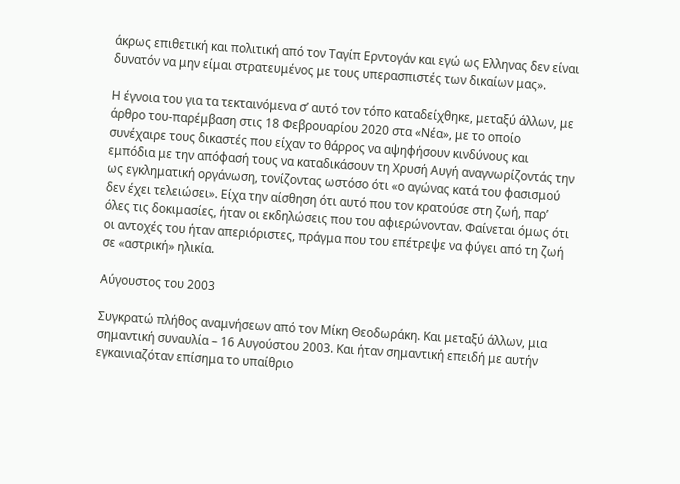άκρως επιθετική και πολιτική από τον Ταγίπ Ερντογάν και εγώ ως Ελληνας δεν είναι δυνατόν να μην είμαι στρατευμένος με τους υπερασπιστές των δικαίων μας».

Η έγνοια του για τα τεκταινόμενα σ’ αυτό τον τόπο καταδείχθηκε, μεταξύ άλλων, με άρθρο του-παρέμβαση στις 18 Φεβρουαρίου 2020 στα «Νέα», με το οποίο συνέχαιρε τους δικαστές που είχαν το θάρρος να αψηφήσουν κινδύνους και εμπόδια με την απόφασή τους να καταδικάσουν τη Χρυσή Αυγή αναγνωρίζοντάς την ως εγκληματική οργάνωση, τονίζοντας ωστόσο ότι «ο αγώνας κατά του φασισμού δεν έχει τελειώσει». Είχα την αίσθηση ότι αυτό που τον κρατούσε στη ζωή, παρ’ όλες τις δοκιμασίες, ήταν οι εκδηλώσεις που του αφιερώνονταν. Φαίνεται όμως ότι οι αντοχές του ήταν απεριόριστες, πράγμα που του επέτρεψε να φύγει από τη ζωή σε «αστρική» ηλικία.

Αύγουστος του 2003

Συγκρατώ πλήθος αναμνήσεων από τον Μίκη Θεοδωράκη. Και μεταξύ άλλων, μια σημαντική συναυλία – 16 Αυγούστου 2003. Και ήταν σημαντική επειδή με αυτήν εγκαινιαζόταν επίσημα το υπαίθριο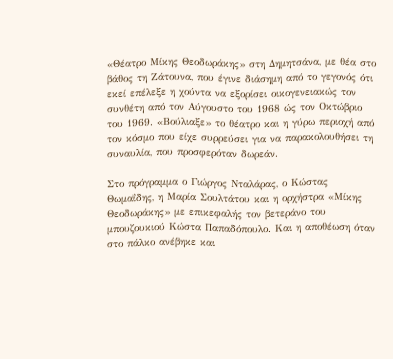«Θέατρο Μίκης Θεοδωράκης» στη Δημητσάνα, με θέα στο βάθος τη Ζάτουνα, που έγινε διάσημη από το γεγονός ότι εκεί επέλεξε η χούντα να εξορίσει οικογενειακώς τον συνθέτη από τον Αύγουστο του 1968 ώς τον Οκτώβριο του 1969. «Βούλιαξε» το θέατρο και η γύρω περιοχή από τον κόσμο που είχε συρρεύσει για να παρακολουθήσει τη συναυλία, που προσφερόταν δωρεάν.

Στο πρόγραμμα ο Γιώργος Νταλάρας, ο Κώστας Θωμαΐδης, η Μαρία Σουλτάτου και η ορχήστρα «Μίκης Θεοδωράκης» με επικεφαλής τον βετεράνο του μπουζουκιού Κώστα Παπαδόπουλο. Και η αποθέωση όταν στο πάλκο ανέβηκε και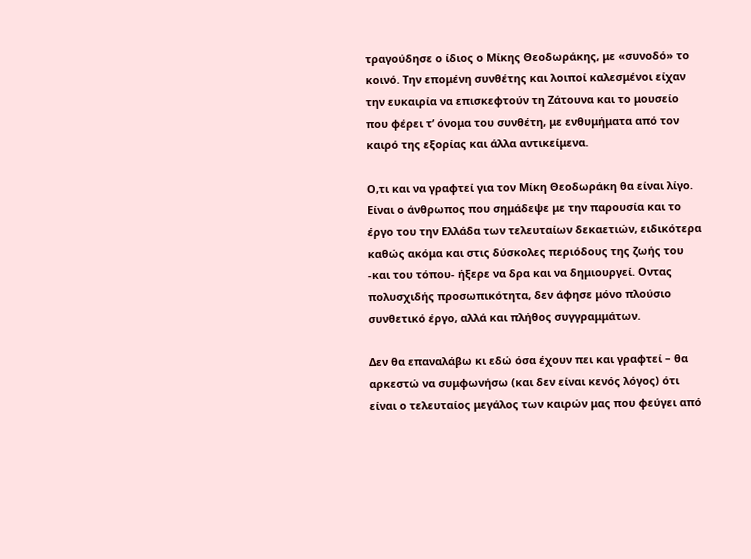τραγούδησε ο ίδιος ο Μίκης Θεοδωράκης, με «συνοδό» το κοινό. Την επομένη συνθέτης και λοιποί καλεσμένοι είχαν την ευκαιρία να επισκεφτούν τη Ζάτουνα και το μουσείο που φέρει τ’ όνομα του συνθέτη, με ενθυμήματα από τον καιρό της εξορίας και άλλα αντικείμενα.

Ο,τι και να γραφτεί για τον Μίκη Θεοδωράκη θα είναι λίγο. Είναι ο άνθρωπος που σημάδεψε με την παρουσία και το έργο του την Ελλάδα των τελευταίων δεκαετιών, ειδικότερα καθώς ακόμα και στις δύσκολες περιόδους της ζωής του -και του τόπου- ήξερε να δρα και να δημιουργεί. Οντας πολυσχιδής προσωπικότητα, δεν άφησε μόνο πλούσιο συνθετικό έργο, αλλά και πλήθος συγγραμμάτων.

Δεν θα επαναλάβω κι εδώ όσα έχουν πει και γραφτεί – θα αρκεστώ να συμφωνήσω (και δεν είναι κενός λόγος) ότι είναι ο τελευταίος μεγάλος των καιρών μας που φεύγει από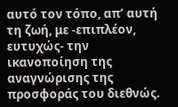αυτό τον τόπο, απ’ αυτή τη ζωή, με -επιπλέον, ευτυχώς- την ικανοποίηση της αναγνώρισης της προσφοράς του διεθνώς.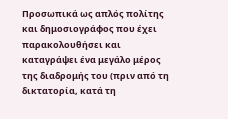Προσωπικά ως απλός πολίτης και δημοσιογράφος που έχει παρακολουθήσει και καταγράψει ένα μεγάλο μέρος της διαδρομής του (πριν από τη δικτατορία, κατά τη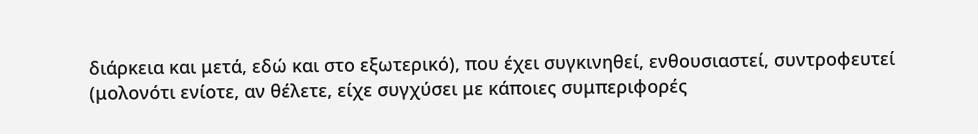διάρκεια και μετά, εδώ και στο εξωτερικό), που έχει συγκινηθεί, ενθουσιαστεί, συντροφευτεί (μολονότι ενίοτε, αν θέλετε, είχε συγχύσει με κάποιες συμπεριφορές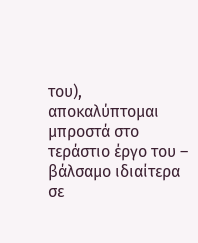του), αποκαλύπτομαι μπροστά στο τεράστιο έργο του – βάλσαμο ιδιαίτερα σε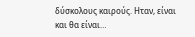δύσκολους καιρούς. Ηταν, είναι και θα είναι…